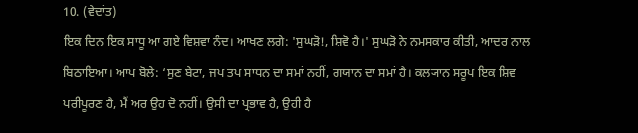10. (ਵੇਦਾਂਤ)
ਇਕ ਦਿਨ ਇਕ ਸਾਧੂ ਆ ਗਏ ਵਿਸ਼ਵਾ ਨੰਦ। ਆਖਣ ਲਗੇ: 'ਸੁਘੜੋ!, ਸ਼ਿਵੋ ਹੈ।' ਸੁਘੜੋ ਨੇ ਨਮਸਕਾਰ ਕੀਤੀ, ਆਦਰ ਨਾਲ ਬਿਠਾਇਆ। ਆਪ ਬੋਲੇ: ‘ਸੁਣ ਬੇਟਾ, ਜਪ ਤਪ ਸਾਧਨ ਦਾ ਸਮਾਂ ਨਹੀਂ, ਗਯਾਨ ਦਾ ਸਮਾਂ ਹੈ। ਕਲ੍ਯਾਨ ਸਰੂਪ ਇਕ ਸ਼ਿਵ ਪਰੀਪੂਰਣ ਹੈ, ਮੈਂ ਅਰ ਉਹ ਦੋ ਨਹੀਂ। ਉਸੀ ਦਾ ਪ੍ਰਭਾਵ ਹੈ, ਉਹੀ ਹੈ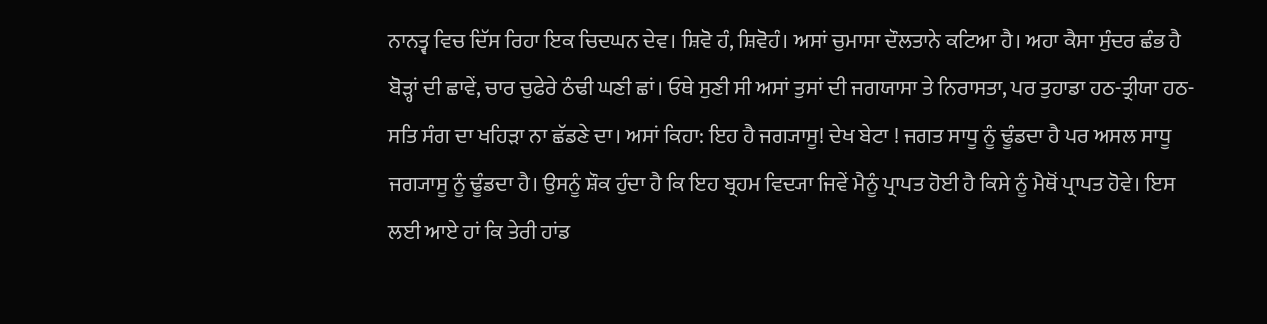ਨਾਨਤ੍ਵ ਵਿਚ ਦਿੱਸ ਰਿਹਾ ਇਕ ਚਿਦਘਨ ਦੇਵ। ਸ਼ਿਵੋ ਹੰ, ਸ਼ਿਵੋਹੰ। ਅਸਾਂ ਚੁਮਾਸਾ ਦੌਲਤਾਨੇ ਕਟਿਆ ਹੈ। ਅਹਾ ਕੈਸਾ ਸੁੰਦਰ ਛੰਭ ਹੈ ਬੋੜ੍ਹਾਂ ਦੀ ਛਾਵੇਂ, ਚਾਰ ਚੁਫੇਰੇ ਠੰਢੀ ਘਣੀ ਛਾਂ। ਓਥੇ ਸੁਣੀ ਸੀ ਅਸਾਂ ਤੁਸਾਂ ਦੀ ਜਗਯਾਸਾ ਤੇ ਨਿਰਾਸਤਾ, ਪਰ ਤੁਹਾਡਾ ਹਠ-ਤ੍ਰੀਯਾ ਹਠ-ਸਤਿ ਸੰਗ ਦਾ ਖਹਿੜਾ ਨਾ ਛੱਡਣੇ ਦਾ। ਅਸਾਂ ਕਿਹਾ: ਇਹ ਹੈ ਜਗ੍ਯਾਸੂ! ਦੇਖ ਬੇਟਾ ! ਜਗਤ ਸਾਧੂ ਨੂੰ ਢੂੰਡਦਾ ਹੈ ਪਰ ਅਸਲ ਸਾਧੂ ਜਗ੍ਯਾਸੂ ਨੂੰ ਢੂੰਡਦਾ ਹੈ। ਉਸਨੂੰ ਸ਼ੌਕ ਹੁੰਦਾ ਹੈ ਕਿ ਇਹ ਬ੍ਰਹਮ ਵਿਦ੍ਯਾ ਜਿਵੇਂ ਮੈਨੂੰ ਪ੍ਰਾਪਤ ਹੋਈ ਹੈ ਕਿਸੇ ਨੂੰ ਮੈਥੋਂ ਪ੍ਰਾਪਤ ਹੋਵੇ। ਇਸ ਲਈ ਆਏ ਹਾਂ ਕਿ ਤੇਰੀ ਹਾਂਡ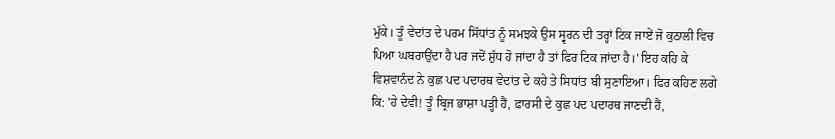ਮੁੱਕੇ। ਤੂੰ ਵੇਦਾਂਤ ਦੇ ਪਰਮ ਸਿੱਧਾਂਤ ਨੂੰ ਸਮਝਕੇ ਉਸ ਸ੍ਵਰਨ ਦੀ ਤਰ੍ਹਾਂ ਟਿਕ ਜਾਏਂ ਜੋ ਕੁਠਾਲੀ ਵਿਚ ਪਿਆ ਘਬਰਾਉਂਦਾ ਹੈ ਪਰ ਜਦੋਂ ਸ਼ੁੱਧ ਹੋ ਜਾਂਦਾ ਹੈ ਤਾਂ ਫਿਰ ਟਿਕ ਜਾਂਦਾ ਹੈ।' ਇਹ ਕਹਿ ਕੇ ਵਿਸ਼ਵਾਨੰਦ ਨੇ ਕੁਛ ਪਦ ਪਦਾਰਥ ਵੇਦਾਂਤ ਦੇ ਕਹੇ ਤੇ ਸਿਧਾਂਤ ਬੀ ਸੁਣਾਇਆ। ਫਿਰ ਕਹਿਣ ਲਗੇ ਕਿ: 'ਹੇ ਦੇਵੀ! ਤੂੰ ਬ੍ਰਿਜ ਭਾਸ਼ਾ ਪੜ੍ਹੀ ਹੈਂ, ਫ਼ਾਰਸੀ ਦੇ ਕੁਛ ਪਦ ਪਦਾਰਥ ਜਾਣਦੀ ਹੈਂ,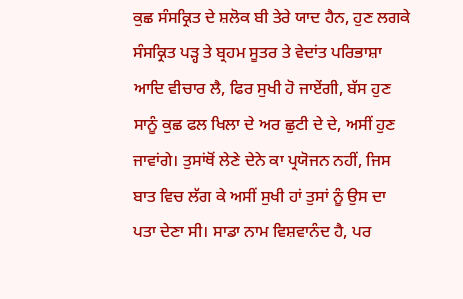ਕੁਛ ਸੰਸਕ੍ਰਿਤ ਦੇ ਸ਼ਲੋਕ ਬੀ ਤੇਰੇ ਯਾਦ ਹੈਨ, ਹੁਣ ਲਗਕੇ ਸੰਸਕ੍ਰਿਤ ਪੜ੍ਹ ਤੇ ਬ੍ਰਹਮ ਸੂਤਰ ਤੇ ਵੇਦਾਂਤ ਪਰਿਭਾਸ਼ਾ ਆਦਿ ਵੀਚਾਰ ਲੈ, ਫਿਰ ਸੁਖੀ ਹੋ ਜਾਏਂਗੀ, ਬੱਸ ਹੁਣ ਸਾਨੂੰ ਕੁਛ ਫਲ ਖਿਲਾ ਦੇ ਅਰ ਛੁਟੀ ਦੇ ਦੇ, ਅਸੀਂ ਹੁਣ ਜਾਵਾਂਗੇ। ਤੁਸਾਂਥੋਂ ਲੇਣੇ ਦੇਨੇ ਕਾ ਪ੍ਰਯੋਜਨ ਨਹੀਂ, ਜਿਸ ਬਾਤ ਵਿਚ ਲੱਗ ਕੇ ਅਸੀਂ ਸੁਖੀ ਹਾਂ ਤੁਸਾਂ ਨੂੰ ਉਸ ਦਾ ਪਤਾ ਦੇਣਾ ਸੀ। ਸਾਡਾ ਨਾਮ ਵਿਸ਼ਵਾਨੰਦ ਹੈ, ਪਰ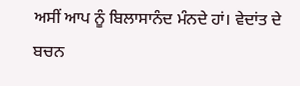ਅਸੀਂ ਆਪ ਨੂੰ ਬਿਲਾਸਾਨੰਦ ਮੰਨਦੇ ਹਾਂ। ਵੇਦਾਂਤ ਦੇ ਬਚਨ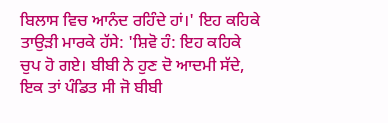ਬਿਲਾਸ ਵਿਚ ਆਨੰਦ ਰਹਿੰਦੇ ਹਾਂ।' ਇਹ ਕਹਿਕੇ ਤਾਉੜੀ ਮਾਰਕੇ ਹੱਸੇ: 'ਸ਼ਿਵੋ ਹੰ: ਇਹ ਕਹਿਕੇ ਚੁਪ ਹੋ ਗਏ। ਬੀਬੀ ਨੇ ਹੁਣ ਦੋ ਆਦਮੀ ਸੱਦੇ, ਇਕ ਤਾਂ ਪੰਡਿਤ ਸੀ ਜੋ ਬੀਬੀ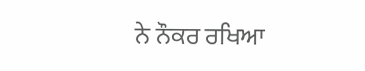ਨੇ ਨੌਕਰ ਰਖਿਆ